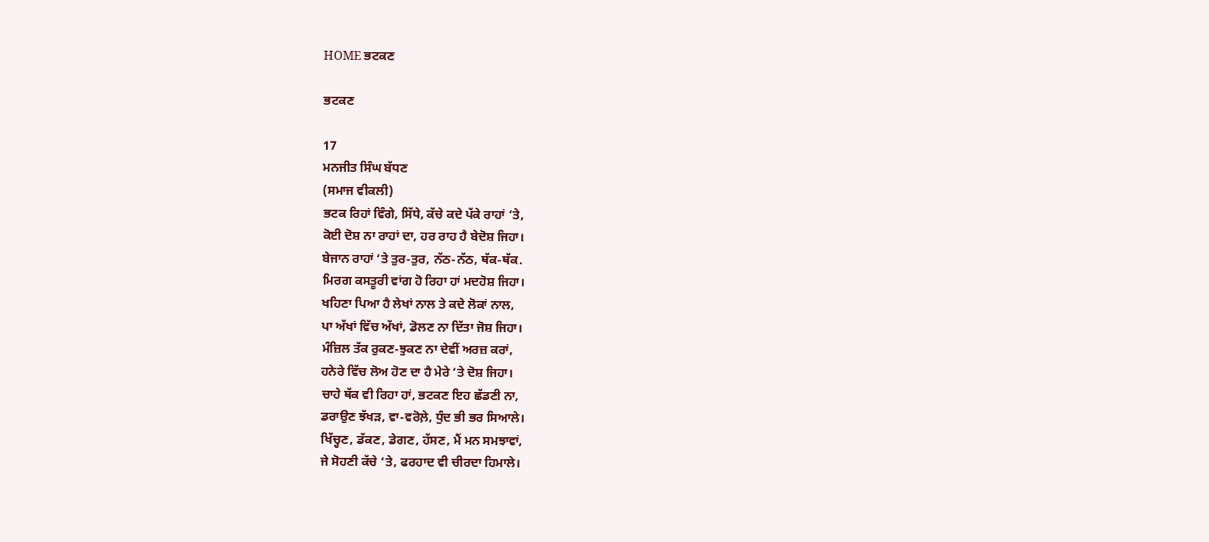HOME ਭਟਕਣ

ਭਟਕਣ

17
ਮਨਜੀਤ ਸਿੰਘ ਬੱਧਣ
(ਸਮਾਜ ਵੀਕਲੀ)
ਭਟਕ ਰਿਹਾਂ ਵਿੰਗੇ, ਸਿੱਧੇ, ਕੱਚੇ ਕਦੇ ਪੱਕੇ ਰਾਹਾਂ ‘ਤੇ,
ਕੋਈ ਦੋਸ਼ ਨਾ ਰਾਹਾਂ ਦਾ, ਹਰ ਰਾਹ ਹੈ ਬੇਦੋਸ਼ ਜਿਹਾ।
ਬੇਜਾਨ ਰਾਹਾਂ ‘ਤੇ ਤੁਰ-ਤੁਰ, ਨੱਠ-ਨੱਠ, ਥੱਕ-ਥੱਕ.
ਮਿਰਗ ਕਸਤੂਰੀ ਵਾਂਗ ਹੋ ਰਿਹਾ ਹਾਂ ਮਦਹੋਸ਼ ਜਿਹਾ।
ਖਹਿਣਾ ਪਿਆ ਹੈ ਲੇਖਾਂ ਨਾਲ ਤੇ ਕਦੇ ਲੋਕਾਂ ਨਾਲ,
ਪਾ ਅੱਖਾਂ ਵਿੱਚ ਅੱਖਾਂ, ਡੋਲਣ ਨਾ ਦਿੱਤਾ ਜੋਸ਼ ਜਿਹਾ।
ਮੰਜ਼ਿਲ ਤੱਕ ਰੁਕਣ-ਝੁਕਣ ਨਾ ਦੇਵੀਂ ਅਰਜ਼ ਕਰਾਂ,
ਹਨੇਰੇ ਵਿੱਚ ਲੋਅ ਹੋਣ ਦਾ ਹੈ ਮੇਰੇ ‘ਤੇ ਦੋਸ਼ ਜਿਹਾ।
ਚਾਹੇ ਥੱਕ ਵੀ ਰਿਹਾ ਹਾਂ, ਭਟਕਣ ਇਹ ਛੱਡਣੀ ਨਾ,
ਡਰਾਉਣ ਝੱਖੜ, ਵਾ-ਵਰੋਲ਼ੇ, ਧੁੰਦ ਭੀ ਭਰ ਸਿਆਲੇ।
ਖਿੱਚ੍ਹਣ, ਡੱਕਣ, ਡੇਗਣ, ਹੱਸਣ, ਮੈਂ ਮਨ ਸਮਝਾਵਾਂ,
ਜੇ ਸੋਹਣੀ ਕੱਚੇ ‘ਤੇ, ਫਰਹਾਦ ਵੀ ਚੀਰਦਾ ਹਿਮਾਲੇ।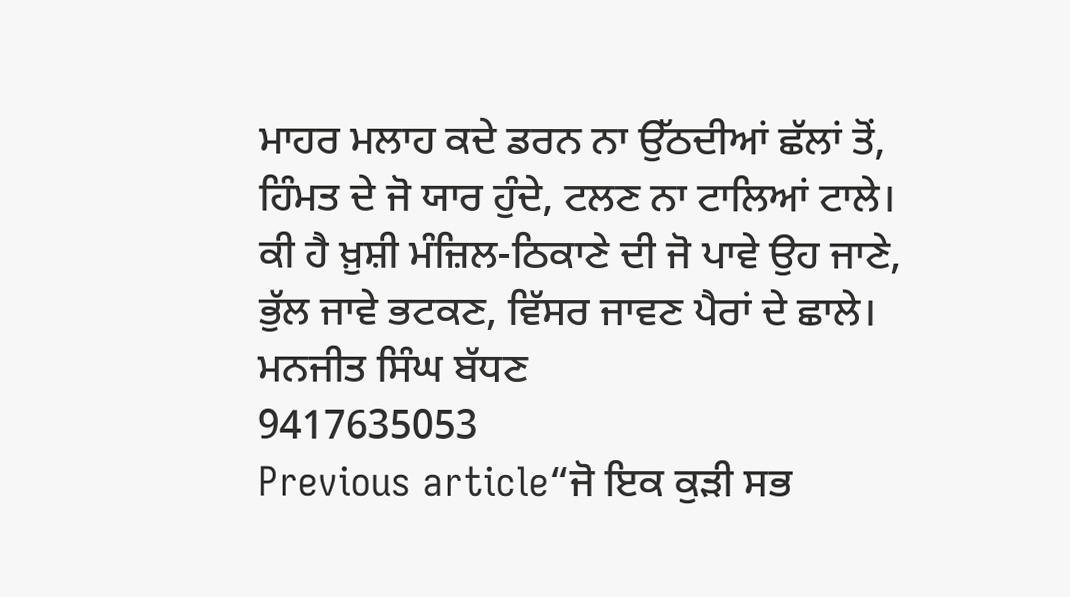ਮਾਹਰ ਮਲਾਹ ਕਦੇ ਡਰਨ ਨਾ ਉੱਠਦੀਆਂ ਛੱਲਾਂ ਤੋਂ,
ਹਿੰਮਤ ਦੇ ਜੋ ਯਾਰ ਹੁੰਦੇ, ਟਲਣ ਨਾ ਟਾਲਿਆਂ ਟਾਲੇ।
ਕੀ ਹੈ ਖ਼ੁਸ਼ੀ ਮੰਜ਼ਿਲ-ਠਿਕਾਣੇ ਦੀ ਜੋ ਪਾਵੇ ਉਹ ਜਾਣੇ,
ਭੁੱਲ ਜਾਵੇ ਭਟਕਣ, ਵਿੱਸਰ ਜਾਵਣ ਪੈਰਾਂ ਦੇ ਛਾਲੇ।
ਮਨਜੀਤ ਸਿੰਘ ਬੱਧਣ
9417635053
Previous article“ਜੋ ਇਕ ਕੁੜੀ ਸਭ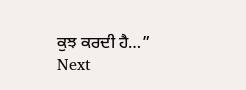ਕੁਝ ਕਰਦੀ ਹੈ…”
Next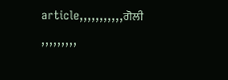article,,,,,,,,,,,ਗੋਲੀ ,,,,,,,,,